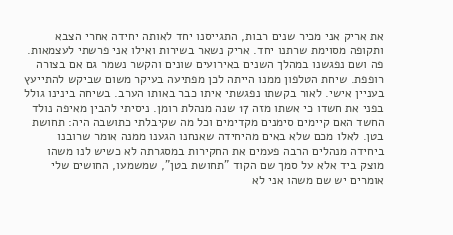את אריק אני מכיר שנים רבות, התגייסנו יחד לאותה יחידה אחרי הצבא ותקופה מסוימת שרתנו יחד. אריק נשאר בשירות ואילו אני פרשתי לעצמאות. פה ושם נפגשנו במהלך השנים באירועים שונים והקשר נשמר גם אם בצורה רופפת. שיחת הטלפון ממנו הייתה לכן מפתיעה בעיקר משום שביקש להתייעץ בעניין אישי. לאור בקשתו נפגשתי איתו כבר באותו הערב. בשיחה בינינו גולל בפני את חשדו כי אשתו מזה 17 שנה מנהלת רומן. ניסיתי להבין מאיפה נולד החשד האם קיימים סימנים מקדימים וכל מה שקיבלתי כתושבה היה: תחושת בטן. לאלו מכם שלא באים מהיחידה שאנחנו הגענו ממנה אומר שרובנו ביחידה מנהלים הרבה פעמים את החקירות במסגרתה לא כשיש לנו משהו מוצק ביד אלא על סמך שם הקוד "תחושת בטן", שמשמעו, החושים שלי אומרים יש שם משהו אני לא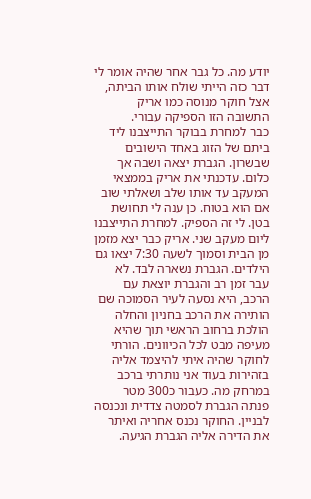יודע מה. כל גבר אחר שהיה אומר לי דבר כזה הייתי שולח אותו הביתה, אצל חוקר מנוסה כמו אריק התשובה הזו הספיקה עבורי.
כבר למחרת בבוקר התייצבנו ליד ביתם של הזוג באחד הישובים שבשרון. הגברת יצאה ושבה אך כלום. עדכנתי את אריק בממצאי המעקב עד אותו שלב ושאלתי שוב אם הוא בטוח. כן ענה לי תחושת בטן. לי זה הספיק. למחרת התייצבנו ליום מעקב שני. אריק כבר יצא מזמן מן הבית וסמוך לשעה 7:30 יצאו גם הילדים. הגברת נשארה לבד. לא עבר זמן רב והגברת יוצאת עם הרכב, היא נסעה לעיר הסמוכה שם הותירה את הרכב בחניון והחלה הולכת ברחוב הראשי תוך שהיא מעיפה מבט לכל הכיוונים. הורתי לחוקר שהיה איתי להיצמד אליה בזהירות בעוד אני נותרתי ברכב במרחק מה. כעבור כ300 מטר פנתה הגברת לסמטה צדדית ונכנסה לבניין. החוקר נכנס אחריה ואיתר את הדירה אליה הגברת הגיעה.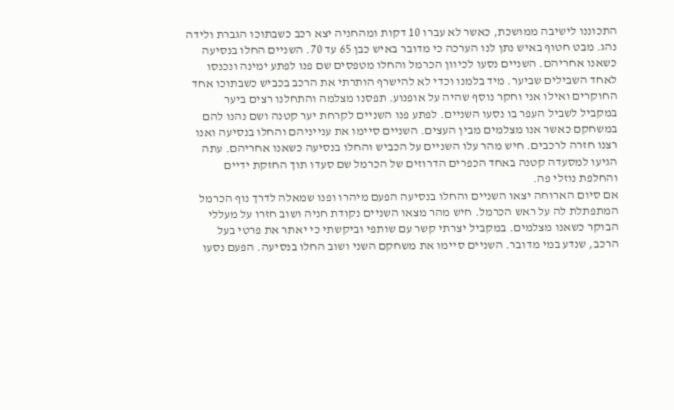התכוננו לישיבה ממושכת, כאשר לא עברו 10 דקות ומהחניה יצא רכב כשבתוכו הגברת ולידה נהג. מבט חטוף באיש נתן לנו הערכה כי מדובר באיש כבן 65 עד 70. השניים החלו בנסיעה כשאנו אחריהם. השניים נסעו לכיוון הכרמל והחלו מטפסים שם פנו לפתע ימינה ונכנסו לאחד השבילים שביער. מיד בלמנו וכדי לא להישרף הותרתי את הרכב בכביש כשבתוכו אחד החוקרים ואילו אני וחקר נוסף שהיה על אופנוע. תפסנו מצלמה והתחלנו רצים ביער במקביל לשביל העפר בו נסעו השניים. לפתע פנו השניים לקרחת יער קטנה ושם נהנו להם במשחקם כאשר אנו מצלמים מבין העצים. השניים סיימו את ענייניהם והחלו בנסיעה ואנו רצנו חזרה לרכבים. חיש מהר עלו השניים על הכביש והחלו בנסיעה כשאנו אחריהם. עתה הגיעו למסעדה קטנה באחד הכפרים הדרוזים של הכרמל שם סעדו תוך החזקת ידיים והחלפת נוזלי פה.
אם סיום הארוחה יצאו השניים והחלו בנסיעה הפעם מיהרו ופנו שמאלה לדרך נוף הכרמל המתפתלת לה על ראש הכרמל. חיש מהר מצאו השניים נקודת חניה ושוב חזרו על מעללי הבוקר כשאנו מצלמים. במקביל יצרתי קשר עם שותפי וביקשתי כי יאתר את פרטי בעל הרכב, שנדע במי מדובר. השניים סיימו את משחקם השני ושוב החלו בנסיעה. הפעם נסעו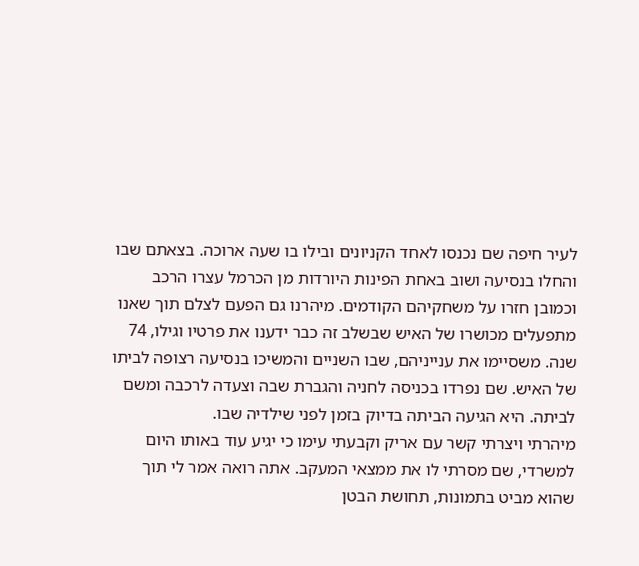לעיר חיפה שם נכנסו לאחד הקניונים ובילו בו שעה ארוכה. בצאתם שבו והחלו בנסיעה ושוב באחת הפינות היורדות מן הכרמל עצרו הרכב וכמובן חזרו על משחקיהם הקודמים. מיהרנו גם הפעם לצלם תוך שאנו מתפעלים מכושרו של האיש שבשלב זה כבר ידענו את פרטיו וגילו, 74 שנה. משסיימו את ענייניהם, שבו השניים והמשיכו בנסיעה רצופה לביתו של האיש. שם נפרדו בכניסה לחניה והגברת שבה וצעדה לרכבה ומשם לביתה. היא הגיעה הביתה בדיוק בזמן לפני שילדיה שבו.
מיהרתי ויצרתי קשר עם אריק וקבעתי עימו כי יגיע עוד באותו היום למשרדי, שם מסרתי לו את ממצאי המעקב. אתה רואה אמר לי תוך שהוא מביט בתמונות, תחושת הבטן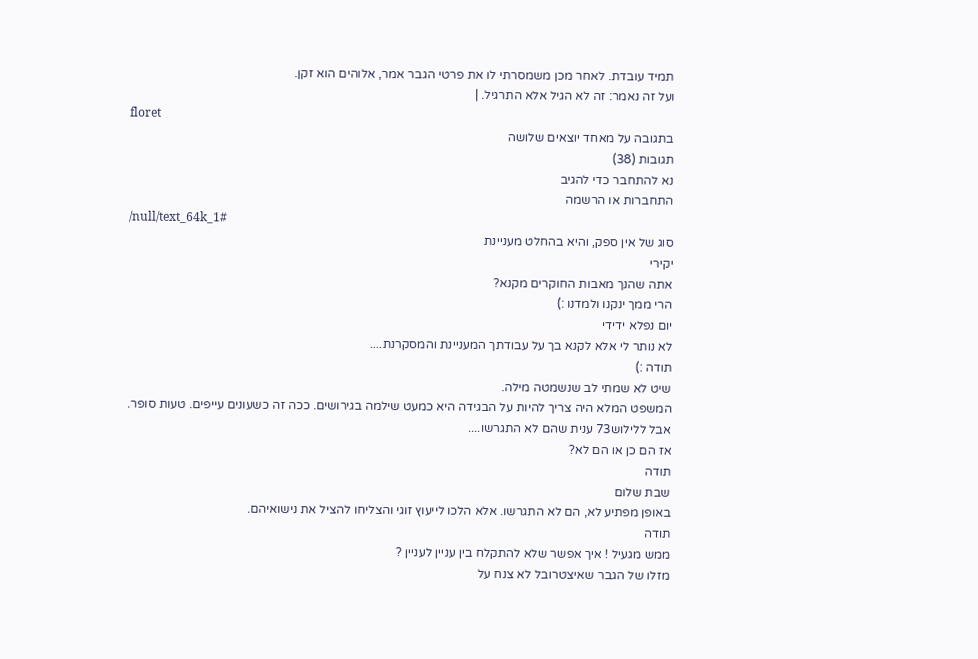תמיד עובדת. לאחר מכן משמסרתי לו את פרטי הגבר אמר, אלוהים הוא זקן.
ועל זה נאמר: זה לא הגיל אלא התרגיל. |
floret
בתגובה על מאחד יוצאים שלושה
תגובות (38)
נא להתחבר כדי להגיב
התחברות או הרשמה
/null/text_64k_1#
סוג של אין ספק, והיא בהחלט מעניינת
יקירי
אתה שהנך מאבות החוקרים מקנא?
הרי ממך ינקנו ולמדנו :)
יום נפלא ידידי
לא נותר לי אלא לקנא בך על עבודתך המעניינת והמסקרנת....
תודה :)
שיט לא שמתי לב שנשמטה מילה.
המשפט המלא היה צריך להיות על הבגידה היא כמעט שילמה בגירושים. ככה זה כשעונים עייפים. טעות סופר.
אבל ללילוש73 ענית שהם לא התגרשו....
אז הם כן או הם לא?
תודה
שבת שלום
באופן מפתיע לא, הם לא התגרשו. אלא הלכו לייעוץ זוגי והצליחו להציל את נישואיהם.
תודה
ממש מגעיל ! איך אפשר שלא להתקלח בין עניין לעניין ?
מזלו של הגבר שאיצטרובל לא צנח על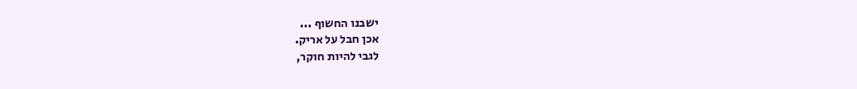ישבנו החשוף ...
אכן חבל על אריק.
לגבי להיות חוקר,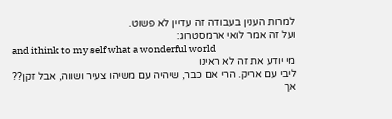למרות הענין בעבודה זה עדיין לא פשוט.
ועל זה אמר לואי ארמסטרוג:
and ithink to my self what a wonderful world
מי יודע את זה לא ראינו
ליבי עם אריק. הרי אם כבר, שיהיה עם משיהו צעיר ושווה, אבל זקן??
אך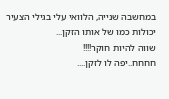במחשבה שנייה, הלוואי עלי בגילי הצעיר יכולות כמו של אותו הזקן...
שווה להיות חוקר!!!!
חחחח..יפה לו לזקן....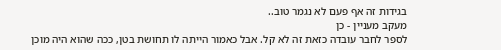בגידות זה אף פעם לא נגמר טוב..
מעקב מעניין - כן
לספר לחבר עובדה כזאת זה לא קל. אבל כאמור הייתה לו תחושת בטן, ככה שהוא היה מוכן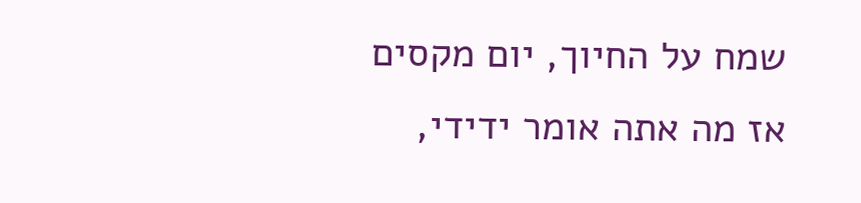שמח על החיוך, יום מקסים
אז מה אתה אומר ידידי,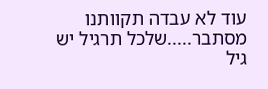עוד לא עבדה תקוותנו
מסתבר.....שלכל תרגיל יש גיל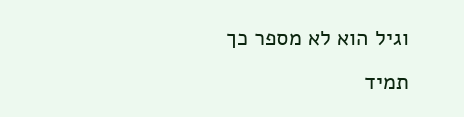וגיל הוא לא מספר כך תמיד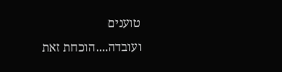טוענים
ועובדה....הוכחת זאת